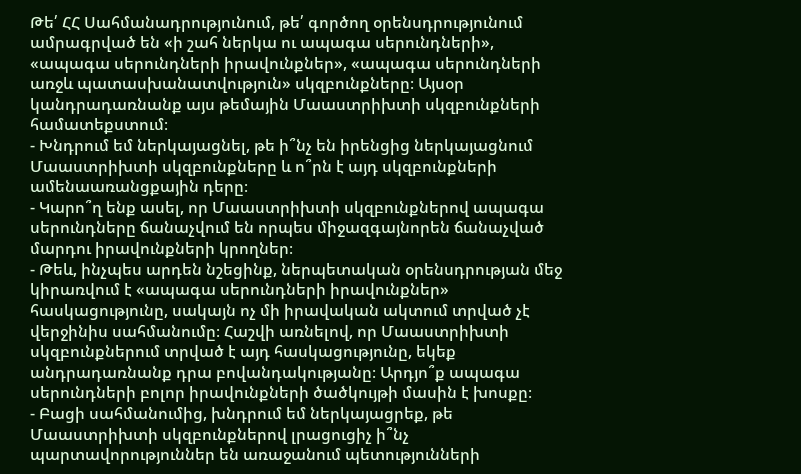Թե՛ ՀՀ Սահմանադրությունում, թե՛ գործող օրենսդրությունում ամրագրված են «ի շահ ներկա ու ապագա սերունդների», «ապագա սերունդների իրավունքներ», «ապագա սերունդների առջև պատասխանատվություն» սկզբունքները։ Այսօր կանդրադառնանք այս թեմային Մաաստրիխտի սկզբունքների համատեքստում։
- Խնդրում եմ ներկայացնել, թե ի՞նչ են իրենցից ներկայացնում Մաաստրիխտի սկզբունքները և ո՞րն է այդ սկզբունքների ամենաառանցքային դերը։
- Կարո՞ղ ենք ասել, որ Մաաստրիխտի սկզբունքներով ապագա սերունդները ճանաչվում են որպես միջազգայնորեն ճանաչված մարդու իրավունքների կրողներ։
- Թեև, ինչպես արդեն նշեցինք, ներպետական օրենսդրության մեջ կիրառվում է «ապագա սերունդների իրավունքներ» հասկացությունը, սակայն ոչ մի իրավական ակտում տրված չէ վերջինիս սահմանումը։ Հաշվի առնելով, որ Մաաստրիխտի սկզբունքներում տրված է այդ հասկացությունը, եկեք անդրադառնանք դրա բովանդակությանը։ Արդյո՞ք ապագա սերունդների բոլոր իրավունքների ծածկույթի մասին է խոսքը։
- Բացի սահմանումից, խնդրում եմ ներկայացրեք, թե Մաաստրիխտի սկզբունքներով լրացուցիչ ի՞նչ պարտավորություններ են առաջանում պետությունների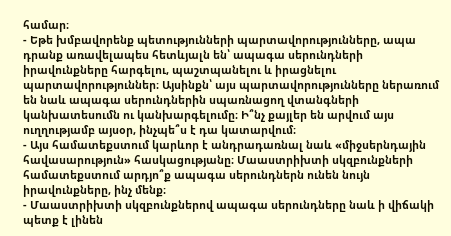համար։
- Եթե խմբավորենք պետությունների պարտավորությունները, ապա դրանք առավելապես հետևյալն են՝ ապագա սերունդների իրավունքները հարգելու, պաշտպանելու և իրացնելու պարտավորություններ։ Այսինքն՝ այս պարտավորությունները ներառում են նաև ապագա սերունդներին սպառնացող վտանգների կանխատեսումն ու կանխարգելումը։ Ի՞նչ քայլեր են արվում այս ուղղությամբ այսօր, ինչպե՞ս է դա կատարվում։
- Այս համատեքստում կարևոր է անդրադառնալ նաև «միջսերնդային հավասարություն» հասկացությանը։ Մաաստրիխտի սկզբունքների համատեքստում արդյո՞ք ապագա սերունդներն ունեն նույն իրավունքները, ինչ մենք։
- Մաաստրիխտի սկզբունքներով ապագա սերունդները նաև ի վիճակի պետք է լինեն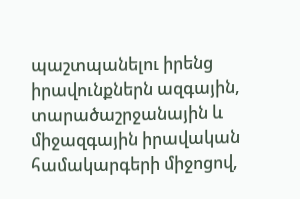պաշտպանելու իրենց իրավունքներն ազգային, տարածաշրջանային և միջազգային իրավական համակարգերի միջոցով,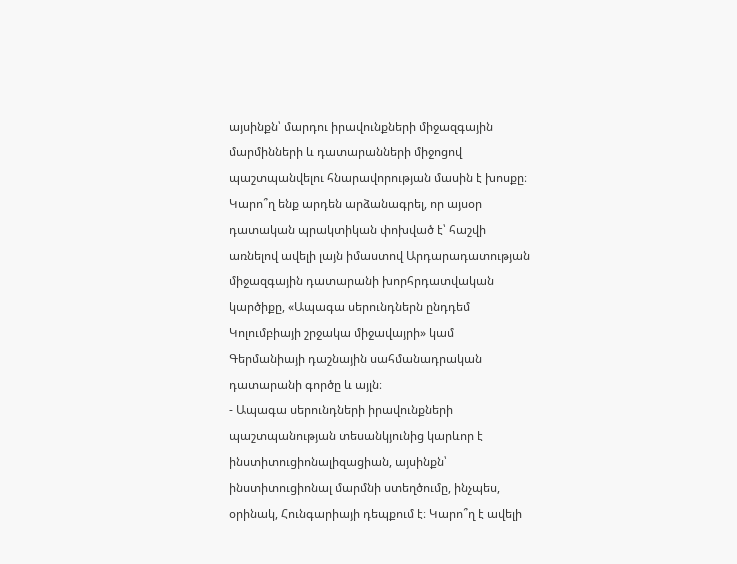այսինքն՝ մարդու իրավունքների միջազգային մարմինների և դատարանների միջոցով պաշտպանվելու հնարավորության մասին է խոսքը։ Կարո՞ղ ենք արդեն արձանագրել, որ այսօր դատական պրակտիկան փոխված է՝ հաշվի առնելով ավելի լայն իմաստով Արդարադատության միջազգային դատարանի խորհրդատվական կարծիքը, «Ապագա սերունդներն ընդդեմ Կոլումբիայի շրջակա միջավայրի» կամ Գերմանիայի դաշնային սահմանադրական դատարանի գործը և այլն։
- Ապագա սերունդների իրավունքների պաշտպանության տեսանկյունից կարևոր է ինստիտուցիոնալիզացիան, այսինքն՝ ինստիտուցիոնալ մարմնի ստեղծումը, ինչպես, օրինակ, Հունգարիայի դեպքում է։ Կարո՞ղ է ավելի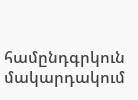համընդգրկուն մակարդակում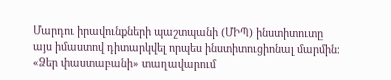Մարդու իրավունքների պաշտպանի (ՄԻՊ) ինստիտուտը այս իմաստով դիտարկվել որպես ինստիտուցիոնալ մարմին։
«Ձեր փաստաբանի» տաղավարում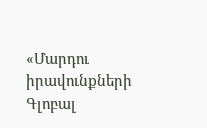«Մարդու իրավունքների Գլոբալ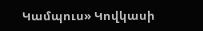Կամպուս» Կովկասի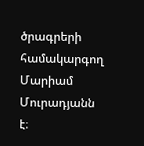ծրագրերի համակարգող Մարիամ Մուրադյանն է։